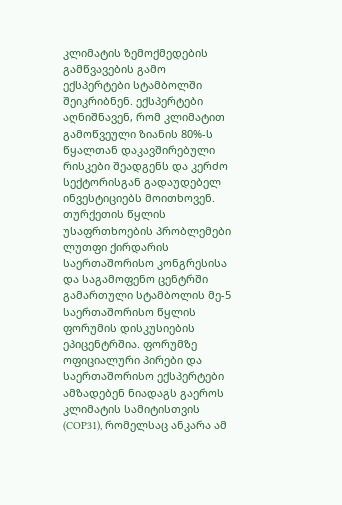კლიმატის ზემოქმედების გამწვავების გამო ექსპერტები სტამბოლში შეიკრიბნენ. ექსპერტები აღნიშნავენ, რომ კლიმატით გამოწვეული ზიანის 80%-ს წყალთან დაკავშირებული რისკები შეადგენს და კერძო სექტორისგან გადაუდებელ ინვესტიციებს მოითხოვენ.
თურქეთის წყლის უსაფრთხოების პრობლემები ლუთფი ქირდარის საერთაშორისო კონგრესისა და საგამოფენო ცენტრში გამართული სტამბოლის მე-5 საერთაშორისო წყლის ფორუმის დისკუსიების ეპიცენტრშია. ფორუმზე ოფიციალური პირები და საერთაშორისო ექსპერტები ამზადებენ ნიადაგს გაეროს კლიმატის სამიტისთვის (COP31), რომელსაც ანკარა ამ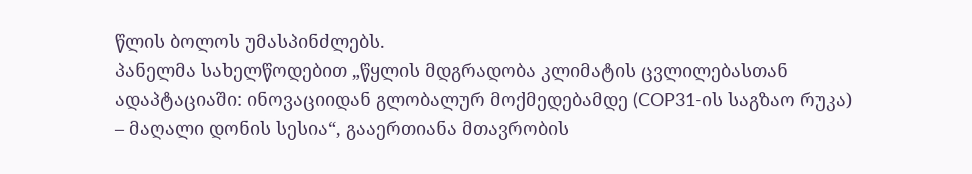წლის ბოლოს უმასპინძლებს.
პანელმა სახელწოდებით „წყლის მდგრადობა კლიმატის ცვლილებასთან ადაპტაციაში: ინოვაციიდან გლობალურ მოქმედებამდე (COP31-ის საგზაო რუკა) – მაღალი დონის სესია“, გააერთიანა მთავრობის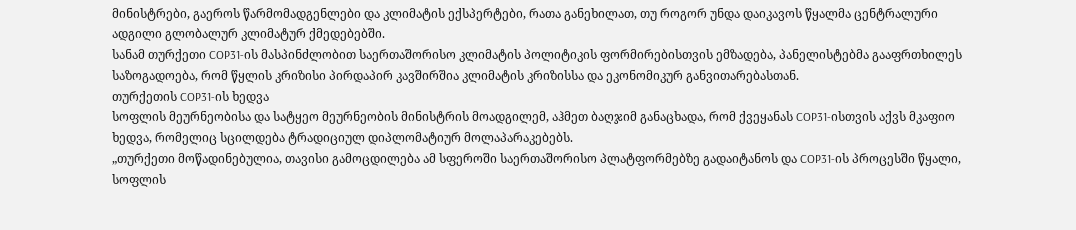მინისტრები, გაეროს წარმომადგენლები და კლიმატის ექსპერტები, რათა განეხილათ, თუ როგორ უნდა დაიკავოს წყალმა ცენტრალური ადგილი გლობალურ კლიმატურ ქმედებებში.
სანამ თურქეთი COP31-ის მასპინძლობით საერთაშორისო კლიმატის პოლიტიკის ფორმირებისთვის ემზადება, პანელისტებმა გააფრთხილეს საზოგადოება, რომ წყლის კრიზისი პირდაპირ კავშირშია კლიმატის კრიზისსა და ეკონომიკურ განვითარებასთან.
თურქეთის COP31-ის ხედვა
სოფლის მეურნეობისა და სატყეო მეურნეობის მინისტრის მოადგილემ, აჰმეთ ბაღჯიმ განაცხადა, რომ ქვეყანას COP31-ისთვის აქვს მკაფიო ხედვა, რომელიც სცილდება ტრადიციულ დიპლომატიურ მოლაპარაკებებს.
„თურქეთი მოწადინებულია, თავისი გამოცდილება ამ სფეროში საერთაშორისო პლატფორმებზე გადაიტანოს და COP31-ის პროცესში წყალი, სოფლის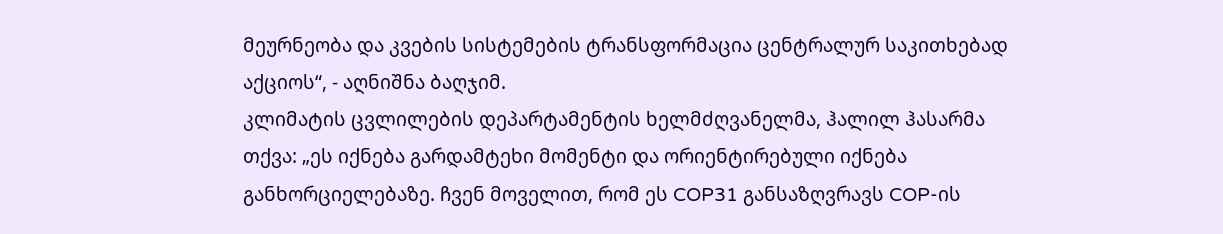მეურნეობა და კვების სისტემების ტრანსფორმაცია ცენტრალურ საკითხებად აქციოს“, - აღნიშნა ბაღჯიმ.
კლიმატის ცვლილების დეპარტამენტის ხელმძღვანელმა, ჰალილ ჰასარმა თქვა: „ეს იქნება გარდამტეხი მომენტი და ორიენტირებული იქნება განხორციელებაზე. ჩვენ მოველით, რომ ეს COP31 განსაზღვრავს COP-ის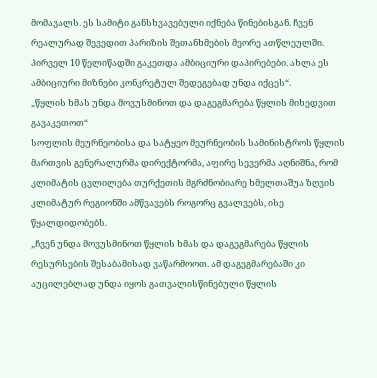მომავალს. ეს სამიტი განსხვავებული იქნება წინებისგან. ჩვენ რეალურად შევედით პარიზის შეთანხმების მეორე ათწლეულში. პირველ 10 წელიწადში გაკეთდა ამბიციური დაპირებები. ახლა ეს ამბიციური მიზნები კონკრეტულ შედეგებად უნდა იქცეს“.
„წყლის ხმას უნდა მოვუსმინოთ და დაგეგმარება წყლის მიხედვით გავაკეთოთ“
სოფლის მეურნეობისა და სატყეო მეურნეობის სამინისტროს წყლის მართვის გენერალურმა დირექტორმა, აფირე სევერმა აღნიშნა, რომ კლიმატის ცვლილება თურქეთის მგრძნობიარე ხმელთაშუა ზღვის კლიმატურ რეგიონში ამწვავებს როგორც გვალვებს, ისე წყალდიდობებს.
„ჩვენ უნდა მოვუსმინოთ წყლის ხმას და დაგეგმარება წყლის რესურსების შესაბამისად ვაწარმოოთ. ამ დაგეგმარებაში კი აუცილებლად უნდა იყოს გათვალისწინებული წყლის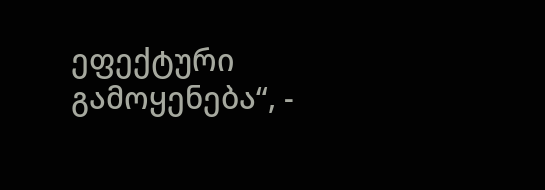ეფექტური გამოყენება“, -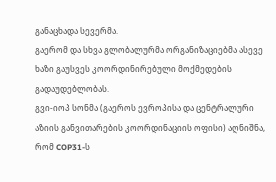განაცხადა სევერმა.
გაერომ და სხვა გლობალურმა ორგანიზაციებმა ასევე ხაზი გაუსვეს კოორდინირებული მოქმედების გადაუდებლობას.
გვი-იოპ სონმა (გაეროს ევროპისა და ცენტრალური აზიის განვითარების კოორდინაციის ოფისი) აღნიშნა, რომ COP31-ს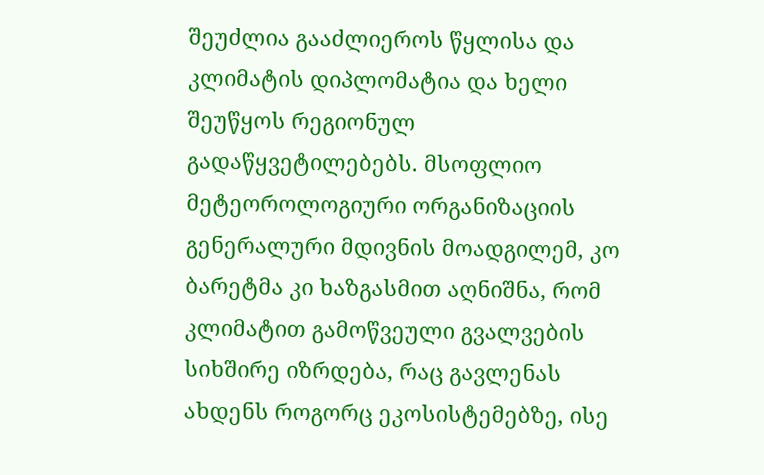შეუძლია გააძლიეროს წყლისა და კლიმატის დიპლომატია და ხელი შეუწყოს რეგიონულ გადაწყვეტილებებს. მსოფლიო მეტეოროლოგიური ორგანიზაციის გენერალური მდივნის მოადგილემ, კო ბარეტმა კი ხაზგასმით აღნიშნა, რომ კლიმატით გამოწვეული გვალვების სიხშირე იზრდება, რაც გავლენას ახდენს როგორც ეკოსისტემებზე, ისე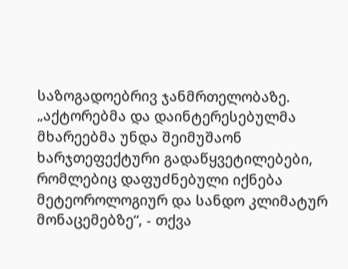საზოგადოებრივ ჯანმრთელობაზე.
„აქტორებმა და დაინტერესებულმა მხარეებმა უნდა შეიმუშაონ ხარჯთეფექტური გადაწყვეტილებები, რომლებიც დაფუძნებული იქნება მეტეოროლოგიურ და სანდო კლიმატურ მონაცემებზე“, - თქვა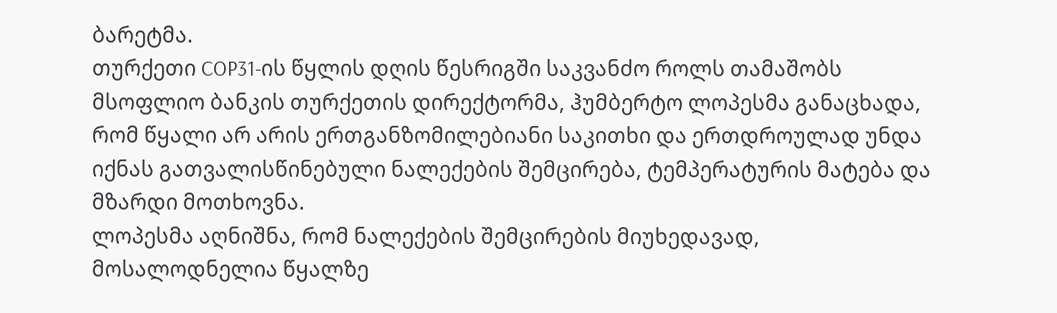ბარეტმა.
თურქეთი COP31-ის წყლის დღის წესრიგში საკვანძო როლს თამაშობს
მსოფლიო ბანკის თურქეთის დირექტორმა, ჰუმბერტო ლოპესმა განაცხადა, რომ წყალი არ არის ერთგანზომილებიანი საკითხი და ერთდროულად უნდა იქნას გათვალისწინებული ნალექების შემცირება, ტემპერატურის მატება და მზარდი მოთხოვნა.
ლოპესმა აღნიშნა, რომ ნალექების შემცირების მიუხედავად, მოსალოდნელია წყალზე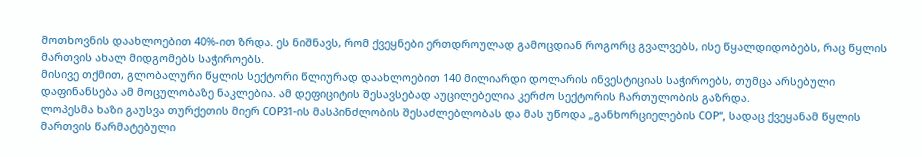მოთხოვნის დაახლოებით 40%-ით ზრდა. ეს ნიშნავს, რომ ქვეყნები ერთდროულად გამოცდიან როგორც გვალვებს, ისე წყალდიდობებს, რაც წყლის მართვის ახალ მიდგომებს საჭიროებს.
მისივე თქმით, გლობალური წყლის სექტორი წლიურად დაახლოებით 140 მილიარდი დოლარის ინვესტიციას საჭიროებს, თუმცა არსებული დაფინანსება ამ მოცულობაზე ნაკლებია. ამ დეფიციტის შესავსებად აუცილებელია კერძო სექტორის ჩართულობის გაზრდა.
ლოპესმა ხაზი გაუსვა თურქეთის მიერ COP31-ის მასპინძლობის შესაძლებლობას და მას უწოდა „განხორციელების COP“, სადაც ქვეყანამ წყლის მართვის წარმატებული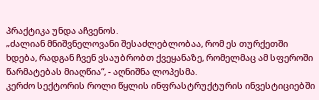პრაქტიკა უნდა აჩვენოს.
„ძალიან მნიშვნელოვანი შესაძლებლობაა, რომ ეს თურქეთში ხდება, რადგან ჩვენ ვსაუბრობთ ქვეყანაზე, რომელმაც ამ სფეროში წარმატებას მიაღწია“, - აღნიშნა ლოპესმა.
კერძო სექტორის როლი წყლის ინფრასტრუქტურის ინვესტიციებში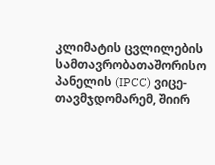კლიმატის ცვლილების სამთავრობათაშორისო პანელის (IPCC) ვიცე-თავმჯდომარემ, შიირ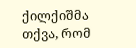ქილქიშმა თქვა, რომ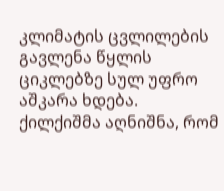კლიმატის ცვლილების გავლენა წყლის ციკლებზე სულ უფრო აშკარა ხდება.
ქილქიშმა აღნიშნა, რომ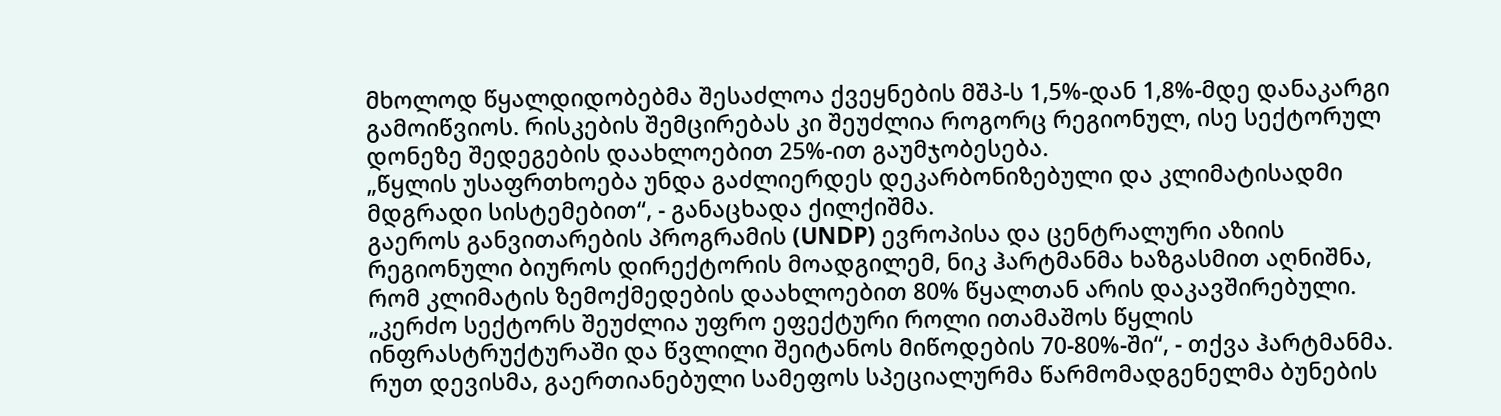მხოლოდ წყალდიდობებმა შესაძლოა ქვეყნების მშპ-ს 1,5%-დან 1,8%-მდე დანაკარგი გამოიწვიოს. რისკების შემცირებას კი შეუძლია როგორც რეგიონულ, ისე სექტორულ დონეზე შედეგების დაახლოებით 25%-ით გაუმჯობესება.
„წყლის უსაფრთხოება უნდა გაძლიერდეს დეკარბონიზებული და კლიმატისადმი მდგრადი სისტემებით“, - განაცხადა ქილქიშმა.
გაეროს განვითარების პროგრამის (UNDP) ევროპისა და ცენტრალური აზიის რეგიონული ბიუროს დირექტორის მოადგილემ, ნიკ ჰარტმანმა ხაზგასმით აღნიშნა, რომ კლიმატის ზემოქმედების დაახლოებით 80% წყალთან არის დაკავშირებული.
„კერძო სექტორს შეუძლია უფრო ეფექტური როლი ითამაშოს წყლის ინფრასტრუქტურაში და წვლილი შეიტანოს მიწოდების 70-80%-ში“, - თქვა ჰარტმანმა.
რუთ დევისმა, გაერთიანებული სამეფოს სპეციალურმა წარმომადგენელმა ბუნების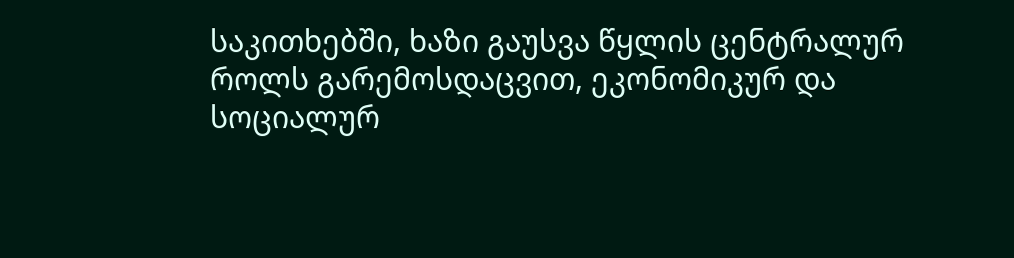საკითხებში, ხაზი გაუსვა წყლის ცენტრალურ როლს გარემოსდაცვით, ეკონომიკურ და სოციალურ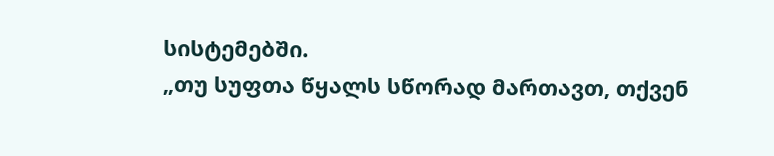სისტემებში.
„თუ სუფთა წყალს სწორად მართავთ, თქვენ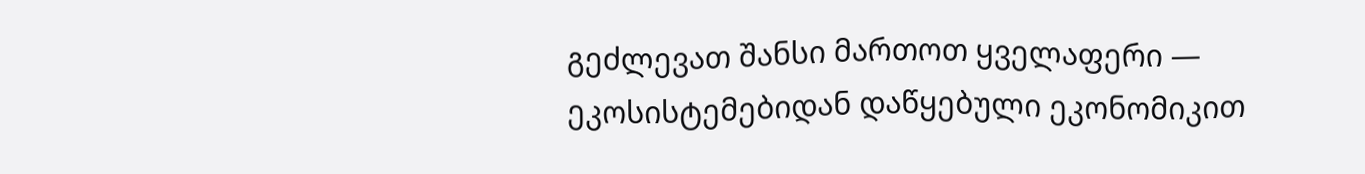გეძლევათ შანსი მართოთ ყველაფერი — ეკოსისტემებიდან დაწყებული ეკონომიკით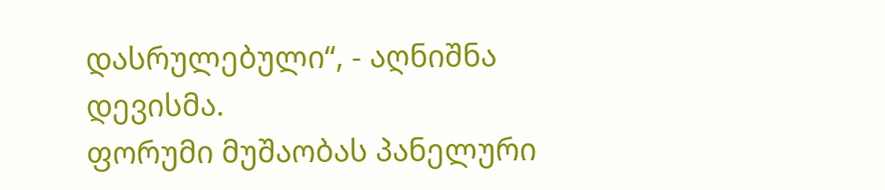დასრულებული“, - აღნიშნა დევისმა.
ფორუმი მუშაობას პანელური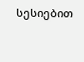სესიებით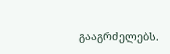გააგრძელებს.